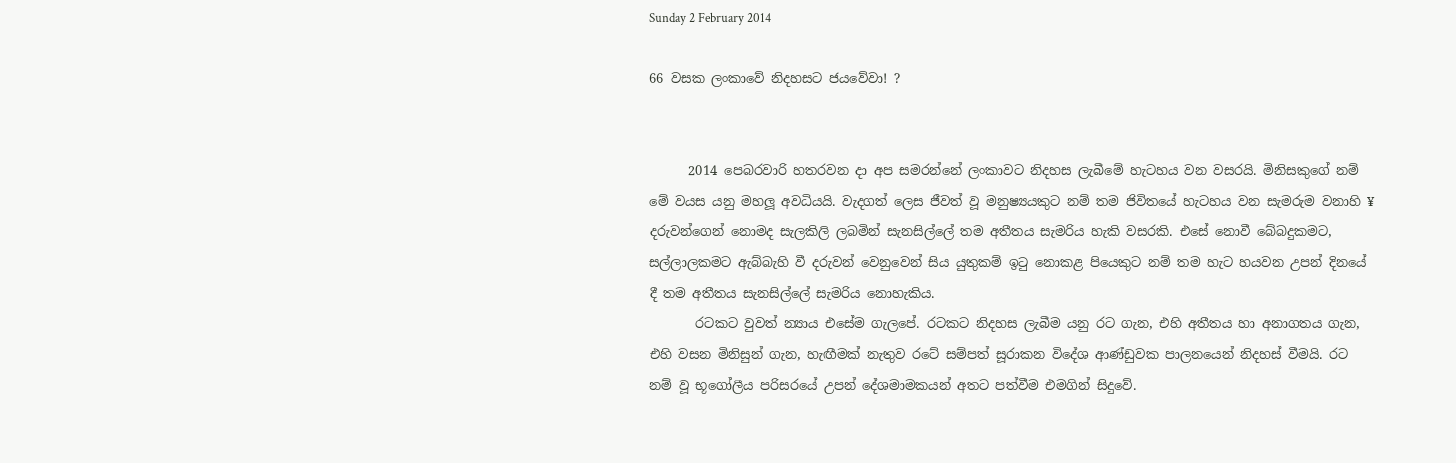Sunday 2 February 2014

66 වසක ලංකාවේ නිදහසට ජයවේවා! ?


      2014 පෙබරවාරි හතරවන දා අප සමරන්නේ ලංකාවට නිදහස ලැබීමේ හැටහය වන වසරයි. මිනිසකුගේ නම් මේ වයස යනු මහලූ අවධියයි. වැදගත් ලෙස ජීවත් වූ මනුෂ්‍යයකුට නම් තම ජිවිතයේ හැටහය වන සැමරුම වනාහි ¥ දරුවන්ගෙන් නොමද සැලකිලි ලබමින් සැනසිල්ලේ තම අතීතය සැමරිය හැකි වසරකි. එසේ නොවී බේබදුකමට, සල්ලාලකමට ඇබ්බැහි වී දරුවන් වෙනුවෙන් සිය යුතුකම් ඉටු නොකළ පියෙකුට නම් තම හැට හයවන උපන් දිනයේ දී තම අතීතය සැනසිල්ලේ සැමරිය නොහැකිය.
       රටකට වුවත් න්‍යාය එසේම ගැලපේ. රටකට නිදහස ලැබීම යනු රට ගැන, එහි අතීතය හා අනාගතය ගැන, එහි වසන මිනිසුන් ගැන, හැඟීමක් නැතුව රටේ සම්පත් සූරාකන විදේශ ආණ්ඩුවක පාලනයෙන් නිදහස් වීමයි. රට නම් වූ භූගෝලීය පරිසරයේ උපන් දේශමාමකයන් අතට පත්වීම එමගින් සිදුවේ.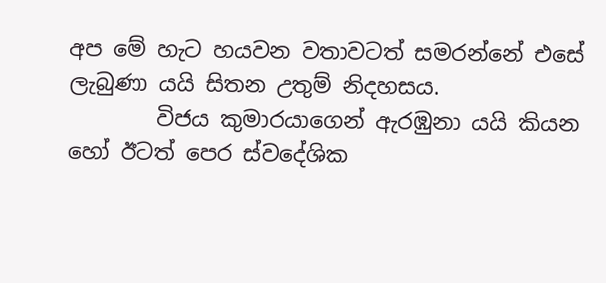අප මේ හැට හයවන වතාවටත් සමරන්නේ එසේ ලැබුණා යයි සිතන උතුම් නිදහසය.
        විජය කුමාරයාගෙන් ඇරඹුනා යයි කියන හෝ ඊටත් පෙර ස්වදේශික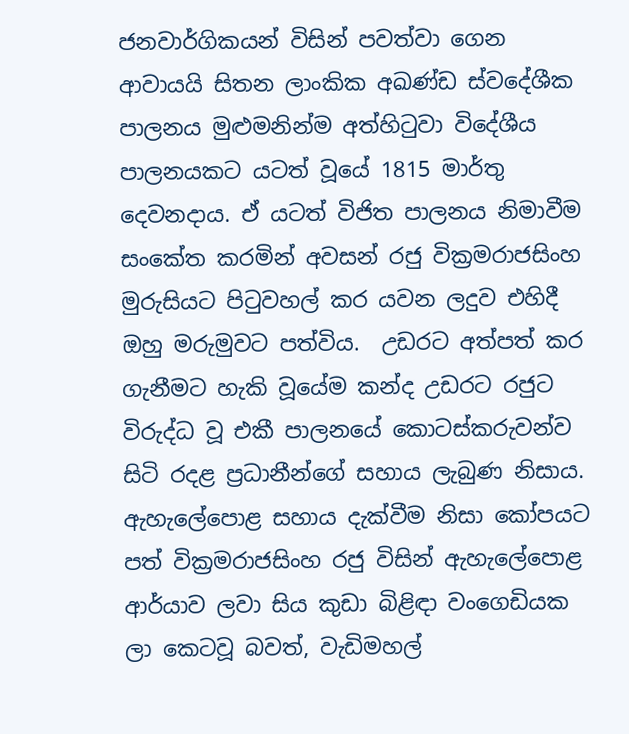ජනවාර්ගිකයන් විසින් පවත්වා ගෙන ආවායයි සිතන ලාංකික අඛණ්ඩ ස්වදේශීක පාලනය මුළුමනින්ම අත්හිටුවා විදේශීය පාලනයකට යටත් වූයේ 1815 මාර්තු දෙවනදාය. ඒ යටත් විජිත පාලනය නිමාවීම සංකේත කරමින් අවසන් රජු වික්‍රමරාජසිංහ මුරුසියට පිටුවහල් කර යවන ලදුව එහිදී ඔහු මරුමුවට පත්විය.  උඩරට අත්පත් කර ගැනීමට හැකි වූයේම කන්ද උඩරට රජුට විරුද්ධ වූ එකී පාලනයේ කොටස්කරුවන්ව සිටි රදළ ප්‍රධානීන්ගේ සහාය ලැබුණ නිසාය. ඇහැලේපොළ සහාය දැක්වීම නිසා කෝපයට පත් වික්‍රමරාජසිංහ රජු විසින් ඇහැලේපොළ ආර්යාව ලවා සිය කුඩා බිළිඳා වංගෙඩියක ලා කෙටවූ බවත්, වැඩිමහල්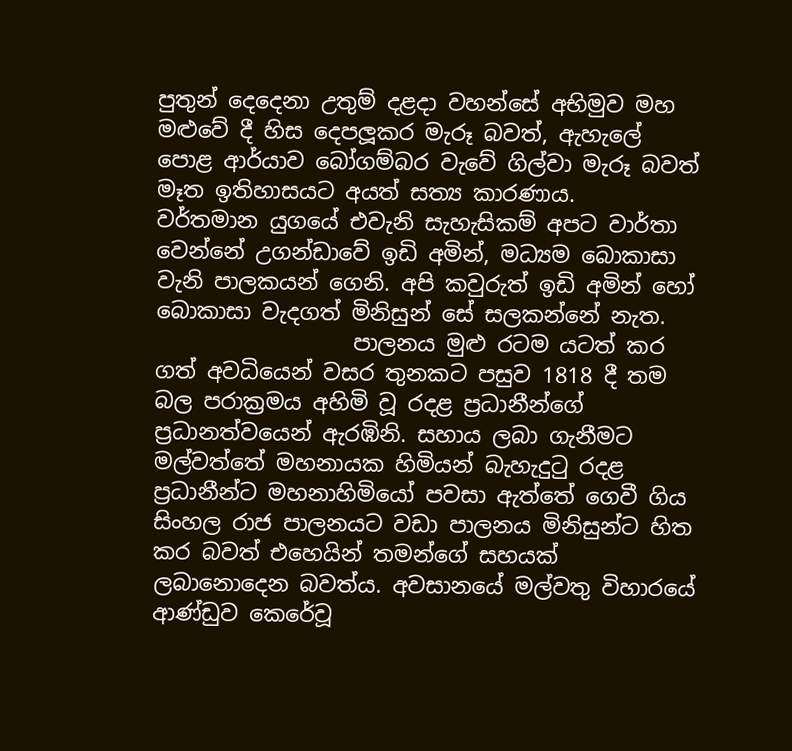පුතුන් දෙදෙනා උතුම් දළදා වහන්සේ අභිමුව මහ මළුවේ දී හිස දෙපලූකර මැරූ බවත්, ඇහැලේ පොළ ආර්යාව බෝගම්බර වැවේ ගිල්වා මැරූ බවත් මෑත ඉතිහාසයට අයත් සත්‍ය කාරණාය.
වර්තමාන යුගයේ එවැනි සැහැසිකම් අපට වාර්තා වෙන්නේ උගන්ඩාවේ ඉඩි අමින්, මධ්‍යම බොකාසා වැනි පාලකයන් ගෙනි. අපි කවුරුත් ඉඩි අමින් හෝ බොකාසා වැදගත් මිනිසුන් සේ සලකන්නේ නැත.
                  පාලනය මුළු රටම යටත් කර ගත් අවධියෙන් වසර තුනකට පසුව 1818 දී තම බල පරාක්‍රමය අහිමි වූ රදළ ප්‍රධානීන්ගේ ප්‍රධානත්වයෙන් ඇරඹිනි. සහාය ලබා ගැනීමට මල්වත්තේ මහනායක හිමියන් බැහැදුටු රදළ ප්‍රධානීන්ට මහනාහිමියෝ පවසා ඇත්තේ ගෙවී ගිය සිංහල රාජ පාලනයට වඩා පාලනය මිනිසුන්ට හිත කර බවත් එහෙයින් තමන්ගේ සහයක් ලබානොදෙන බවත්ය. අවසානයේ මල්වතු විහාරයේ ආණ්ඩුව කෙරේවූ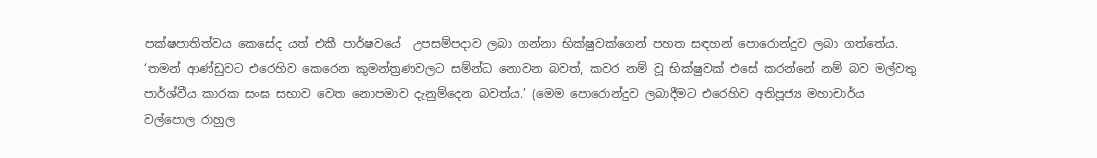පක්ෂපාතිත්වය කෙසේද යත් එකී පාර්ෂවයේ  උපසම්පදාව ලබා ගන්නා භික්ෂුවක්ගෙන් පහත සඳහන් පොරොන්දුව ලබා ගත්තේය. ‘තමන් ආණ්ඩුවට එරෙහිව කෙරෙන කුමන්ත්‍රණවලට සම්න්ධ නොවන බවත්, කවර නම් වූ භික්ෂුවක් එසේ කරන්නේ නම් බව මල්වතු පාර්ශ්වීය කාරක සංඝ සභාව වෙත නොපමාව දැනුම්දෙන බවත්ය.’ (මෙම පොරොන්දුව ලබාදීමට එරෙහිව අතිපූජ්‍ය මහාචාර්ය වල්පොල රාහුල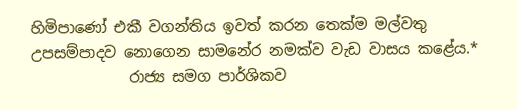හිමිපාණෝ එකී වගන්තිය ඉවත් කරන තෙක්ම මල්වතු උපසම්පාදව නොගෙන සාමනේර නමක්ව වැඩ වාසය කළේය.*
             රාජ්‍ය සමග පාර්ශිකව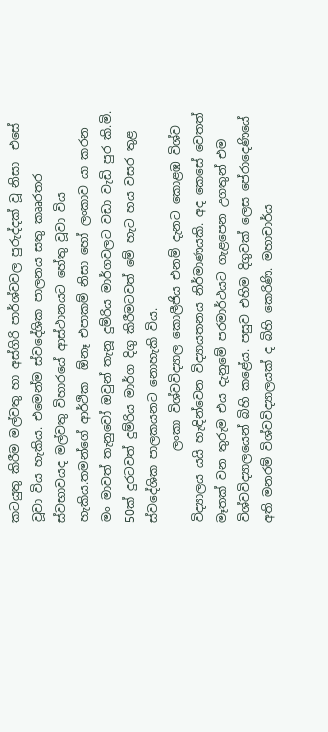කටයුතු කිරීම මල්වතු හා අස්ගිරි පාර්ශ්වවල පුරුද්දක් වූ නිසා  එසේ වූවා විය හැකිය. එමෙන්ම ස්වදේශික පාලනය සතු කෲරතර ස්වභාවයද මල්වතු විහාරයේ ආස්ථානයට හේතු වූවා විය හැකිය.තමන්ගේ ආර්ථික  ඕනෑ එපාකම් නිසා හෝ ලංකාව යා කරන මං මාවත් තැනුවෝ ඔවුන් තැනූ දුම්රිය මාර්ගවලට වඩා වැඩි පුර කි.මි. 50ක් දුරටවත් දුම්රිය මාර්ග දිගු කිරීමටවත් මේ හැට හය වසර තුළ ස්වදේශික පාලකයනට නොහැකි විය.
            ලංකා විශ්වවිද්‍යාල කොලීජිය එනම් දැනට කොළඹ විශ්ව විද්‍යාලය යයි හැඳින්වෙන විද්‍යායතනය නිර්මාණයකි. අද කෙසේ වෙතත් මෑතක් වන තුරුම එය දැනුමේ පරමාර්ථයට ගැළපෙන උගතුන් එම විශ්වවිද්‍යාලයෙන් බිහි කළේය. පසුව එහිම දිගුවක් ලෙස පේරාදෙණියේ අති මනරම් විශ්වවිද්‍යාලයක් ද බිහි කෙරිණි. මහාචාර්ය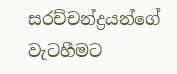සරච්චන්ද්‍රයන්ගේ වැටහීමට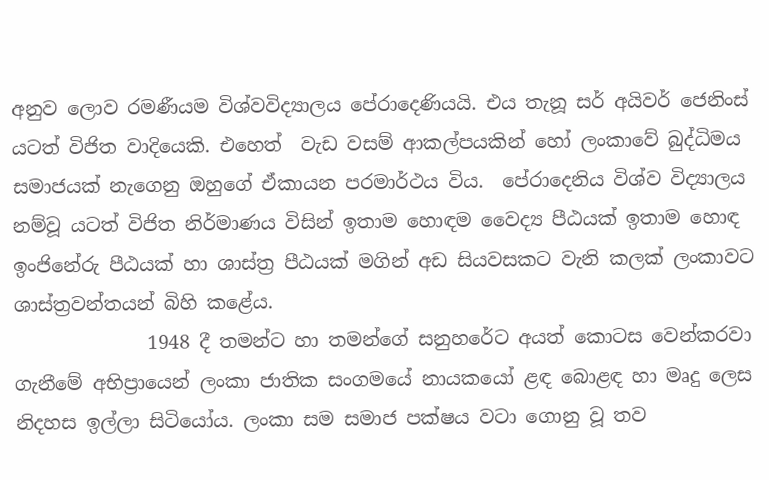අනුව ලොව රමණීයම විශ්වවිද්‍යාලය පේරාදෙණියයි. එය තැනූ සර් අයිවර් ජෙනිංස් යටත් විජිත වාදියෙකි. එහෙත්  වැඩ වසම් ආකල්පයකින් හෝ ලංකාවේ බුද්ධිමය සමාජයක් නැගෙනු ඔහුගේ ඒකායන පරමාර්ථය විය.  පේරාදෙනිය විශ්ව විද්‍යාලය නම්වූ යටත් විජිත නිර්මාණය විසින් ඉතාම හොඳම වෛද්‍ය පීඨයක් ඉතාම හොඳ ඉංජිනේරු පීඨයක් හා ශාස්ත්‍ර පීඨයක් මගින් අඩ සියවසකට වැනි කලක් ලංකාවට ශාස්ත්‍රවන්තයන් බිහි කළේය.
              1948 දී තමන්ට හා තමන්ගේ සනුහරේට අයත් කොටස වෙන්කරවා ගැනීමේ අභිප්‍රායෙන් ලංකා ජාතික සංගමයේ නායකයෝ ළඳ බොළඳ හා මෘදු ලෙස නිදහස ඉල්ලා සිටියෝය. ලංකා සම සමාජ පක්ෂය වටා ගොනු වූ තව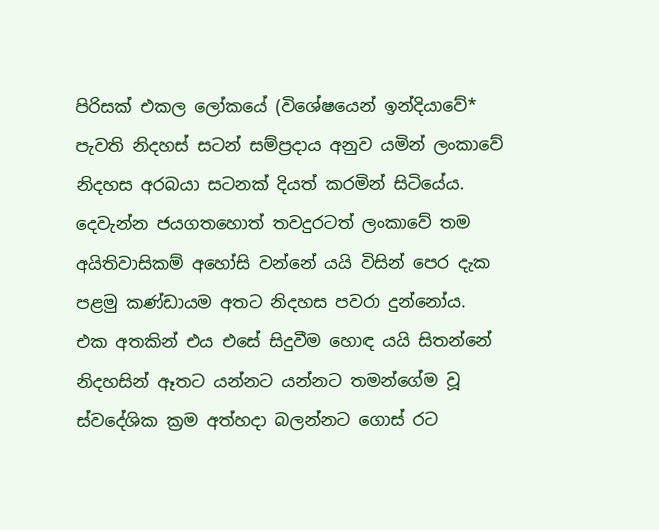පිරිසක් එකල ලෝකයේ (විශේෂයෙන් ඉන්දියාවේ* පැවති නිදහස් සටන් සම්ප්‍රදාය අනුව යමින් ලංකාවේ නිදහස අරබයා සටනක් දියත් කරමින් සිටියේය. දෙවැන්න ජයගතහොත් තවදුරටත් ලංකාවේ තම අයිතිවාසිකම් අහෝසි වන්නේ යයි විසින් පෙර දැක පළමු කණ්ඩායම අතට නිදහස පවරා දුන්නෝය.
එක අතකින් එය එසේ සිදුවීම හොඳ යයි සිතන්නේ නිදහසින් ඈතට යන්නට යන්නට තමන්ගේම වූ ස්වදේශික ක්‍රම අත්හදා බලන්නට ගොස් රට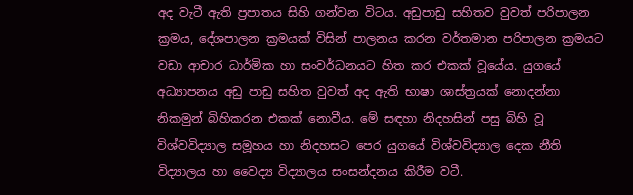අද වැටී ඇති ප්‍රපාතය සිහි ගන්වන විටය. අඩුපාඩු සහිතව වුවත් පරිපාලන ක්‍රමය, දේශපාලන ක්‍රමයක් විසින් පාලනය කරන වර්තමාන පරිපාලන ක්‍රමයට වඩා ආචාර ධාර්මික හා සංවර්ධනයට හිත කර එකක් වූයේය. යුගයේ අධ්‍යාපනය අඩු පාඩු සහිත වුවත් අද ඇති භාෂා ශාස්ත්‍රයක් නොදන්නා නිකමුන් බිහිකරන එකක් නොවීය. මේ සඳහා නිදහසින් පසු බිහි වූ විශ්වවිද්‍යාල සමූහය හා නිදහසට පෙර යුගයේ විශ්වවිද්‍යාල දෙක නීති විද්‍යාලය හා වෛද්‍ය විද්‍යාලය සංසන්දනය කිරීම වටී.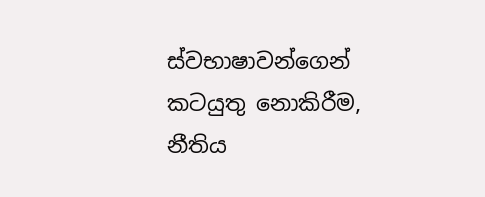ස්වභාෂාවන්ගෙන් කටයුතු නොකිරීම, නීතිය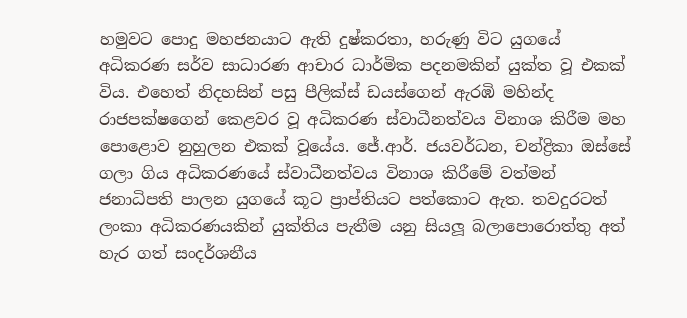හමුවට පොදු මහජනයාට ඇති දුෂ්කරතා, හරුණු විට යුගයේ අධිකරණ සර්ව සාධාරණ ආචාර ධාර්මික පදනමකින් යුක්ත වූ එකක් විය. එහෙත් නිදහසින් පසු පීලික්ස් ඩයස්ගෙන් ඇරඹි මහින්ද රාජපක්ෂගෙන් කෙළවර වූ අධිකරණ ස්වාධීනත්වය විනාශ කිරීම මහ පොළොව නුහුලන එකක් වූයේය. ජේ.ආර්. ජයවර්ධන, චන්ද්‍රිකා ඔස්සේ ගලා ගිය අධිකරණයේ ස්වාධීනත්වය විනාශ කිරීමේ වත්මන් ජනාධිපති පාලන යුගයේ කූට ප්‍රාප්තියට පත්කොට ඇත. තවදුරටත් ලංකා අධිකරණයකින් යුක්තිය පැතීම යනු සියලූ බලාපොරොත්තු අත් හැර ගත් සංදර්ශනීය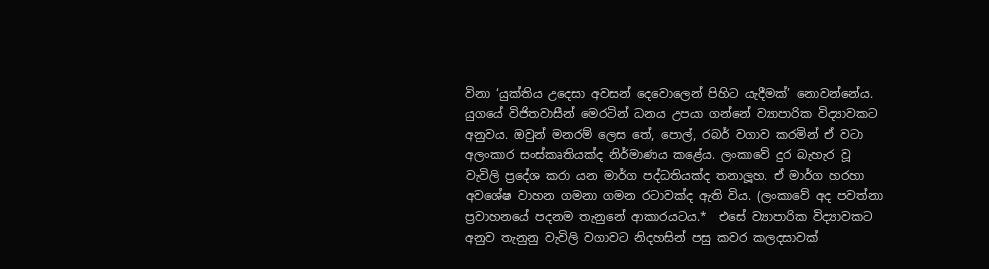විනා ‘යුක්තිය උදෙසා අවසන් දෙවොලෙන් පිහිට යැදීමක්’ නොවන්නේය.
යුගයේ විජිතවාසීන් මෙරටින් ධනය උපයා ගන්නේ ව්‍යාපාරික විද්‍යාවකට අනුවය. ඔවුන් මනරම් ලෙස තේ, පොල්, රබර් වගාව කරමින් ඒ වටා අලංකාර සංස්කෘතියක්ද නිර්මාණය කළේය. ලංකාවේ දුර බැහැර වූ වැවිලි ප්‍රදේශ කරා යන මාර්ග පද්ධතියක්ද තනාලූහ. ඒ මාර්ග හරහා අවශේෂ වාහන ගමනා ගමන රටාවක්ද ඇති විය. (ලංකාවේ අද පවත්නා ප්‍රවාහනයේ පදනම තැනුනේ ආකාරයටය.*  එසේ ව්‍යාපාරික විද්‍යාවකට අනුව තැනුනු වැවිලි වගාවට නිදහසින් පසු කවර කලදසාවක්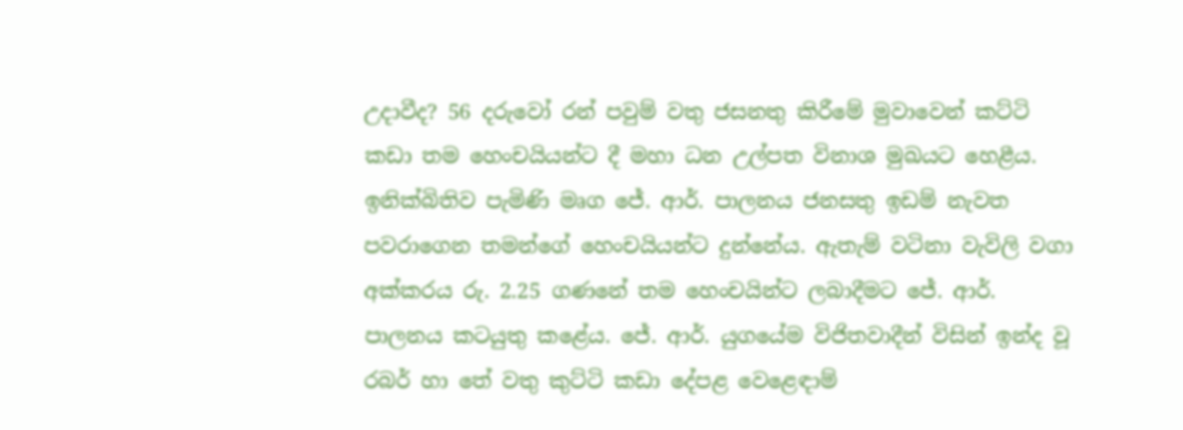උදාවීද? 56 දරුවෝ රන් පවුම් වතු ජසනතු කිරීමේ මුවාවෙන් කට්ටි කඩා තම හෙංචයියන්ට දී මහා ධන උල්පත විනාශ මුඛයට හෙළීය. ඉනික්බිතිව පැමිණි මෘග ජේ. ආර්. පාලනය ජනසතු ඉඩම් නැවත පවරාගෙන තමන්ගේ හෙංචයියන්ට දුන්නේය. ඇතැම් වටිනා වැවිලි වගා අක්කරය රු. 2.25 ගණනේ තම හෙංචයින්ට ලබාදීමට ජේ. ආර්. පාලනය කටයුතු කළේය. ජේ. ආර්. යුගයේම විජිතවාදීන් විසින් ඉන්ද වූ රබර් හා තේ වතු කුට්ටි කඩා දේපළ වෙළෙඳාම්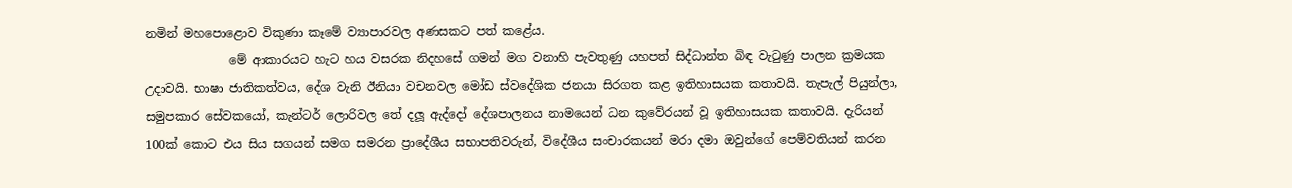නමින් මහපොළොව විකුණා කෑමේ ව්‍යාපාරවල අණසකට පත් කළේය.
              මේ ආකාරයට හැට හය වසරක නිදහසේ ගමන් මග වනාහි පැවතුණු යහපත් සිද්ධාන්ත බිඳ වැටුණු පාලන ක්‍රමයක උදාවයි. භාෂා ජාතිකත්වය, දේශ වැනි ඊනියා වචනවල මෝඩ ස්වදේශික ජනයා සිරගත කළ ඉතිහාසයක කතාවයි. තැපැල් පියුන්ලා, සමුපකාර සේවකයෝ, කැන්ටර් ලොරිවල තේ දලූ ඇද්දෝ දේශපාලනය නාමයෙන් ධන කුවේරයන් වූ ඉතිහාසයක කතාවයි. දැරියන් 100ක් කොට එය සිය සගයන් සමග සමරන ප්‍රාදේශීය සභාපතිවරුන්, විදේශීය සංචාරකයන් මරා දමා ඔවුන්ගේ පෙම්වතියන් කරන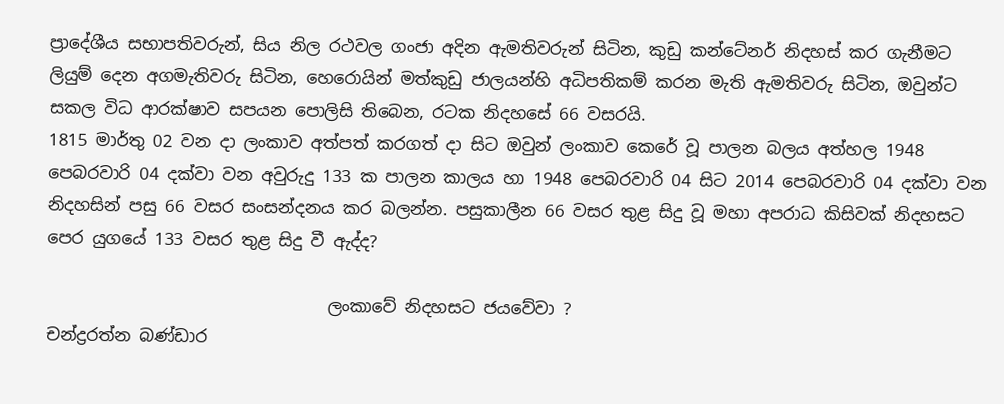ප්‍රාදේශීය සභාපතිවරුන්, සිය නිල රථවල ගංජා අදින ඇමතිවරුන් සිටින, කුඩු කන්ටේනර් නිදහස් කර ගැනීමට ලියුම් දෙන අගමැතිවරු සිටින, හෙරොයින් මත්කුඩු ජාලයන්හි අධිපතිකම් කරන මැති ඇමතිවරු සිටින, ඔවුන්ට සකල විධ ආරක්ෂාව සපයන පොලිසි තිබෙන, රටක නිදහසේ 66 වසරයි.
1815 මාර්තු 02 වන දා ලංකාව අත්පත් කරගත් දා සිට ඔවුන් ලංකාව කෙරේ වූ පාලන බලය අත්හල 1948 පෙබරවාරි 04 දක්වා වන අවුරුදු 133 ක පාලන කාලය හා 1948 පෙබරවාරි 04 සිට 2014 පෙබරවාරි 04 දක්වා වන නිදහසින් පසු 66 වසර සංසන්දනය කර බලන්න. පසුකාලීන 66 වසර තුළ සිදු වූ මහා අපරාධ කිසිවක් නිදහසට පෙර යුගයේ 133 වසර තුළ සිදු වී ඇද්ද?

                                 ලංකාවේ නිදහසට ජයවේවා ?
චන්ද්‍රරත්න බණ්ඩාර